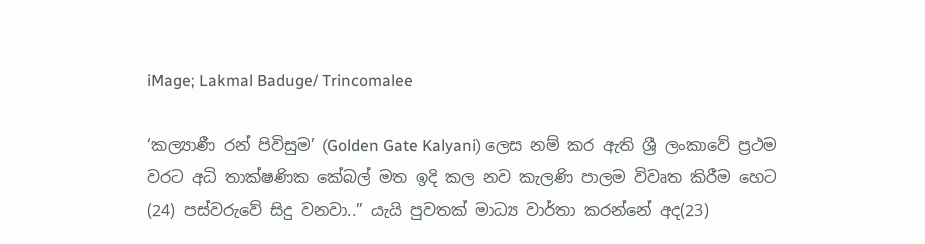iMage; Lakmal Baduge/ Trincomalee

‘කල්‍යාණී රන් පිවිසුම’ (Golden Gate Kalyani) ලෙස නම් කර ඇති ශ්‍රී ලංකාවේ ප්‍රථම වරට අධි තාක්ෂණික කේබල් මත ඉදි කල නව කැලණි පාලම විවෘත කිරීම හෙට (24) පස්වරුවේ සිදු වනවා..” යැයි පුවතක් මාධ්‍ය වාර්තා කරන්නේ අද(23)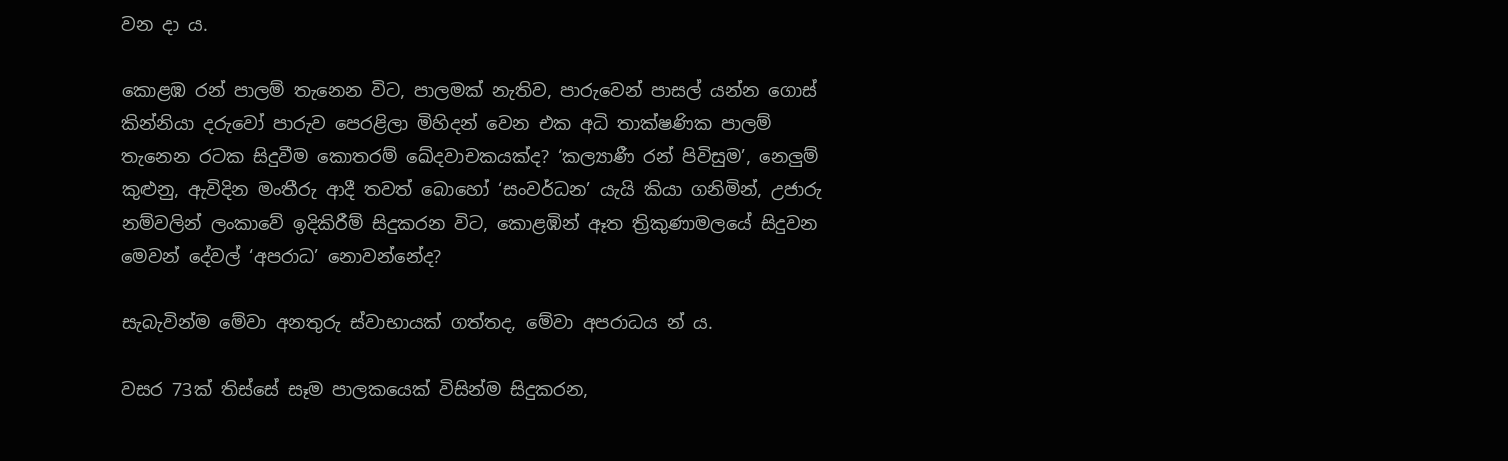වන දා ය.

කොළඹ රන් පාලම් තැනෙන විට, පාලමක් නැතිව, පාරුවෙන් පාසල් යන්න ගොස් කින්නියා දරුවෝ පාරුව පෙරළිලා මිහිදන් වෙන එක අධි තාක්ෂණික පාලම් තැනෙන රටක සිදුවීම කොතරම් ඛේදවාචකයක්ද? ‘කල්‍යාණී රන් පිවිසුම’, නෙලුම් කුළුනු, ඇවිදින මංතීරු ආදී තවත් බොහෝ ‘සංවර්ධන’ යැයි කියා ගනිමින්, උජාරු නම්වලින් ලංකාවේ ඉදිකිරීම් සිදුකරන විට, කොළඹින් ඈත ත්‍රිකුණාමලයේ සිදුවන මෙවන් දේවල් ‘අපරාධ’ නොවන්නේද?

සැබැවින්ම මේවා අනතුරු ස්වාභායක් ගත්තද, මේවා අපරාධය න් ය.

වසර 73ක් තිස්සේ සෑම පාලකයෙක් විසින්ම සිදුකරන,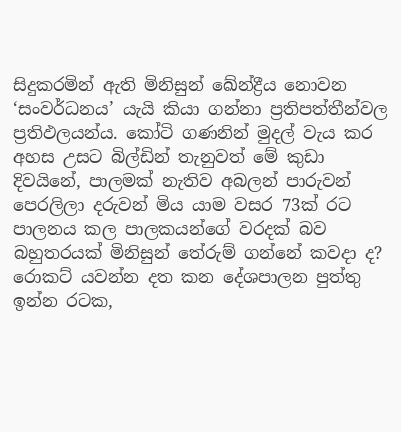සිදුකරමින් ඇති මිනිසුන් ඛේන්ද්‍රීය නොවන ‘සංවර්ධනය’ යැයි කියා ගන්නා ප්‍රතිපත්තීන්වල ප්‍රතිඵලයන්ය. කෝටි ගණනින් මුදල් වැය කර අහස උසට බිල්ඩින් තැනුවත් මේ කුඩා දිවයිනේ, පාලමක් නැතිව අබලන් පාරුවන් පෙරලිලා දරුවන් මිය යාම වසර 73ක් රට පාලනය කල පාලකයන්ගේ වරදක් බව බහුතරයක් මිනිසුන් තේරුම් ගන්නේ කවදා ද? රොකට් යවන්න දත කන දේශපාලන පුත්තු ඉන්න රටක,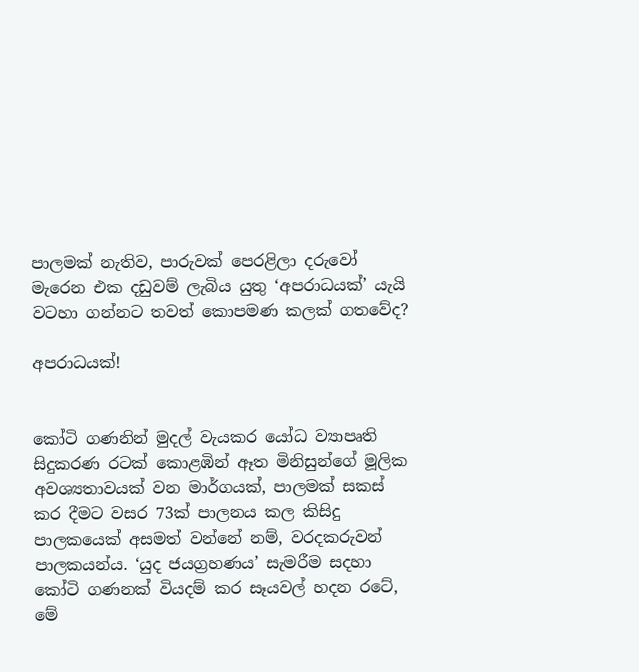පාලමක් නැතිව, පාරුවක් පෙරළිලා දරුවෝ මැරෙන එක දඩුවම් ලැබිය යුතු ‘අපරාධයක්’ යැයි වටහා ගන්නට තවත් කොපමණ කලක් ගතවේද?

අපරාධයක්!


කෝටි ගණනින් මුදල් වැයකර යෝධ ව්‍යාපෘති සිදුකරණ රටක් කොළඹින් ඈත මිනිසුන්ගේ මූලික අවශ්‍යතාවයක් වන මාර්ගයක්, පාලමක් සකස් කර දීමට වසර 73ක් පාලනය කල කිසිදු පාලකයෙක් අසමත් වන්නේ නම්, වරදකරුවන් පාලකයන්ය. ‘යුද ජයග්‍රහණය’ සැමරීම සදහා කෝටි ගණනක් වියදම් කර සෑයවල් හදන රටේ, මේ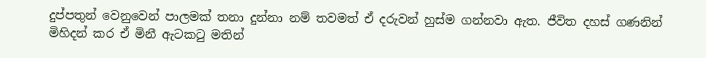දුප්පතුන් වෙනුවෙන් පාලමක් තනා දුන්නා නම් තවමත් ඒ දරුවන් හුස්ම ගන්නවා ඇත. ජීවිත දහස් ගණනින් මිහිදන් කර ඒ මිනී ඇටකටු මතින්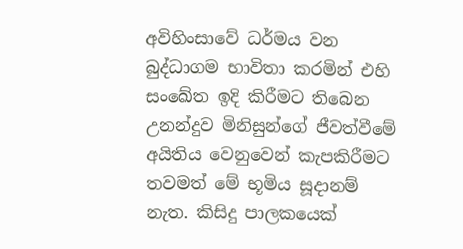අවිහිංසාවේ ධර්මය වන බුද්ධාගම භාවිතා කරමින් එහි සංඛේත ඉදි කිරීමට තිබෙන උනන්දුව මිනිසුන්ගේ ජීවත්වීමේ අයිතිය වෙනුවෙන් කැපකිරීමට තවමත් මේ භූමිය සූදානම් නැත. කිසිදු පාලකයෙක්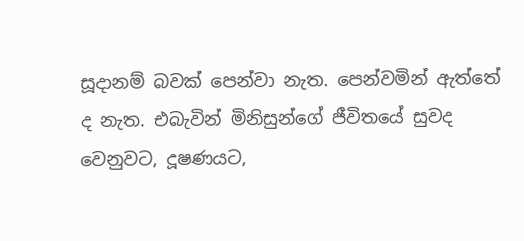සූදානම් බවක් පෙන්වා නැත. පෙන්වමින් ඇත්තේ ද නැත. එබැවින් මිනිසුන්ගේ ජීවිතයේ සුවද වෙනුවට, දූෂණයට,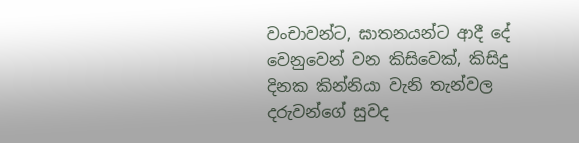වංචාවන්ට, ඝාතනයන්ට ආදී දේ වෙනුවෙන් වන කිසිවෙක්, කිසිදු දිනක කින්නියා වැනි තැන්වල දරුවන්ගේ සුවද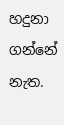හදුනා ගන්නේ නැත.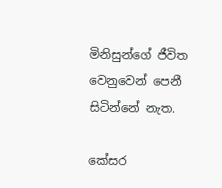මිනිසුන්ගේ ජීවිත වෙනුවෙන් පෙනී සිටින්නේ නැත.

කේසර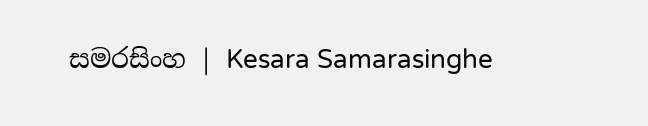සමරසිංහ | Kesara Samarasinghe